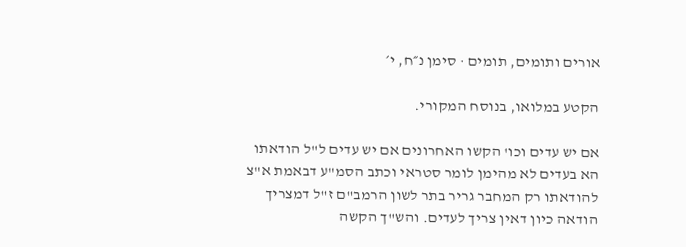אורים ותומים, תומים · סימן נ״ח, י׳

הקטע במלואו, בנוסח המקורי.

אם יש עדים וכו' הקשו האחרונים אם יש עדים ל"ל הודאתו הא בעדים לא מהימן לומר סטראי וכתב הסמ"ע דבאמת א"צ להודאתו רק המחבר גריר בתר לשון הרמב"ם ז"ל דמצריך הודאה כיון דאין צריך לעדים. והש"ך הקשה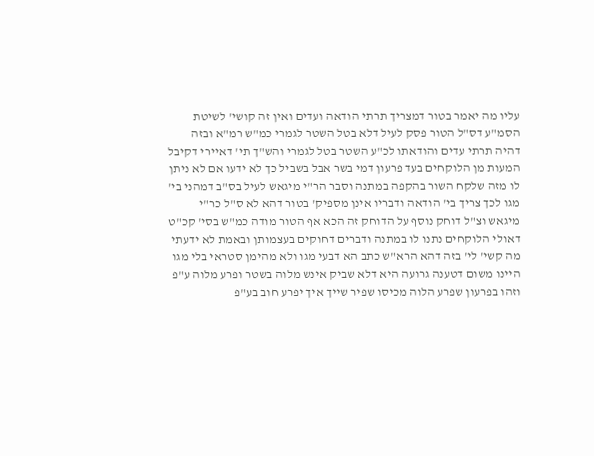עליו מה יאמר בטור דמצריך תרתי הודאה ועדים ואין זה קושי' לשיטת הסמ"ע דס"ל הטור פסק לעיל דלא בטל השטר לגמרי כמ"ש רמ"א ובזה דהיה תרתי עדים והודאתו לכ"ע השטר בטל לגמרי והש"ך תי' דאיירי דקיבל המעות מן הלוקחים בעד פרעון דמי בשר אבל בשביל כך לא ידעו אם לא ניתן לו מזה שלקח השור בהקפה במתנה וסבר הר"י מיגאש לעיל בס"ב דמהני בי' מגו לכך צריך בי' הודאה ודבריו אינן מספיק' בטור דהא לא ס"ל כר"י מיגאש וצ"ל דוחק נוסף על הדוחק זה הכא אף הטור מודה כמ"ש בסי' קכ"ט דאולי הלוקחים נתנו לו במתנה ודברים דחוקים בעצמותן ובאמת לא ידעתי מה קשי' לי' בזה דהא הרא"ש כתב הא דבעי מגו ולא מהימן סטראי בלי מגו היינו משום דטענה גרועה היא דלא שביק אינש מלוה בשטר ופרע מלוה ע"פ וזהו בפרעון שפרע הלוה מכיסו שפיר שייך איך יפרע חוב בע"פ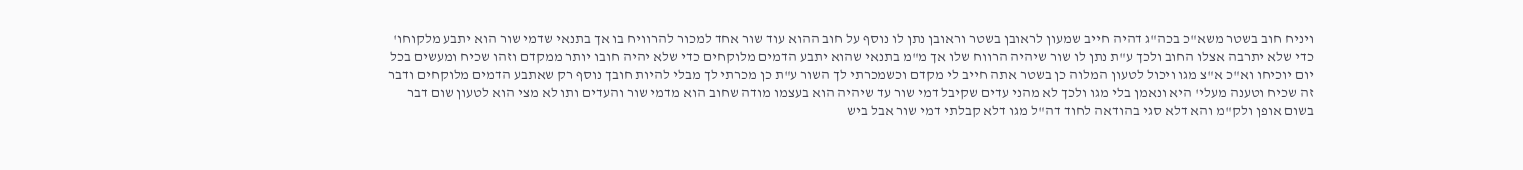ויניח חוב בשטר משא"כ בכה"ג דהיה חייב שמעון לראובן בשטר וראובן נתן לו נוסף על חוב ההוא עוד שור אחד למכור להרוויח בו אך בתנאי שדמי שור הוא יתבע מלקוחו' כדי שלא יתרבה אצלו החוב ולכך ע"ת נתן לו שור שיהיה הרווח שלו אך מ"מ בתנאי שהוא יתבע הדמים מלוקחים כדי שלא יהיה חובו יותר ממקדם וזהו שכיח ומעשים בכל יום יוכיחו וא"כ א"צ מגו ויכול לטעון המלוה כן בשטר אתה חייב לי מקדם וכשמכרתי לך השור ע"ת כן מכרתי לך מבלי להיות חובך נוסף רק שאתבע הדמים מלוקחים ודבר זה שכיח וטענה מעלי' היא ונאמן בלי מגו ולכך לא מהני עדים שקיבל דמי שור עד שיהיה הוא בעצמו מודה שחוב הוא מדמי שור והעדים ותו לא מצי הוא לטעון שום דבר בשום אופן ולק"מ והא דלא סגי בהודאה לחוד דה"ל מגו דלא קבלתי דמי שור אבל ביש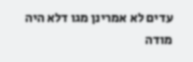עדים לא אמרינן מגו דלא היה מודה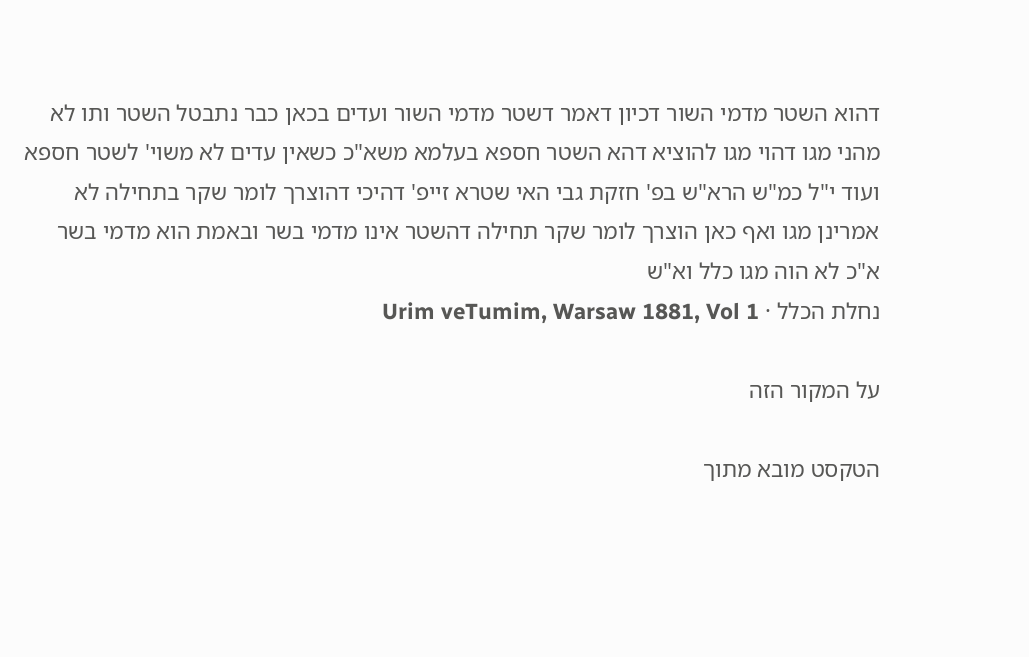דהוא השטר מדמי השור דכיון דאמר דשטר מדמי השור ועדים בכאן כבר נתבטל השטר ותו לא מהני מגו דהוי מגו להוציא דהא השטר חספא בעלמא משא"כ כשאין עדים לא משוי' לשטר חספא ועוד י"ל כמ"ש הרא"ש בפ' חזקת גבי האי שטרא זייפ' דהיכי דהוצרך לומר שקר בתחילה לא אמרינן מגו ואף כאן הוצרך לומר שקר תחילה דהשטר אינו מדמי בשר ובאמת הוא מדמי בשר א"כ לא הוה מגו כלל וא"ש
נחלת הכלל · Urim veTumim, Warsaw 1881, Vol 1

על המקור הזה

הטקסט מובא מתוך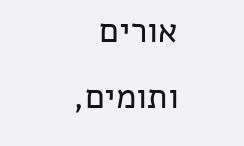אורים ותומים,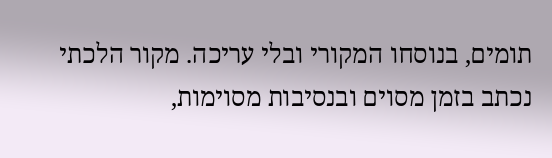תומים, בנוסחו המקורי ובלי עריכה. מקור הלכתי נכתב בזמן מסוים ובנסיבות מסוימות,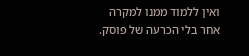ואין ללמוד ממנו למקרה אחר בלי הכרעה של פוסק.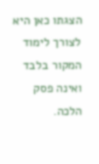הצגתו כאן היא לצורך לימוד המקור בלבד ואינה פסק הלכה.